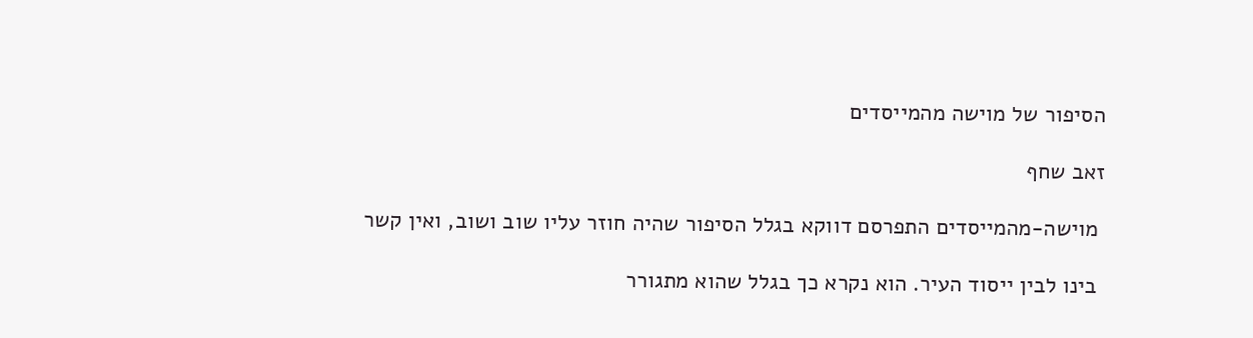הסיפור של מוישה מהמייסדים

זאב שחף

 מוישה-מהמייסדים התפרסם דווקא בגלל הסיפור שהיה חוזר עליו שוב ושוב, ואין קשר

 בינו לבין ייסוד העיר. הוא נקרא כך בגלל שהוא מתגורר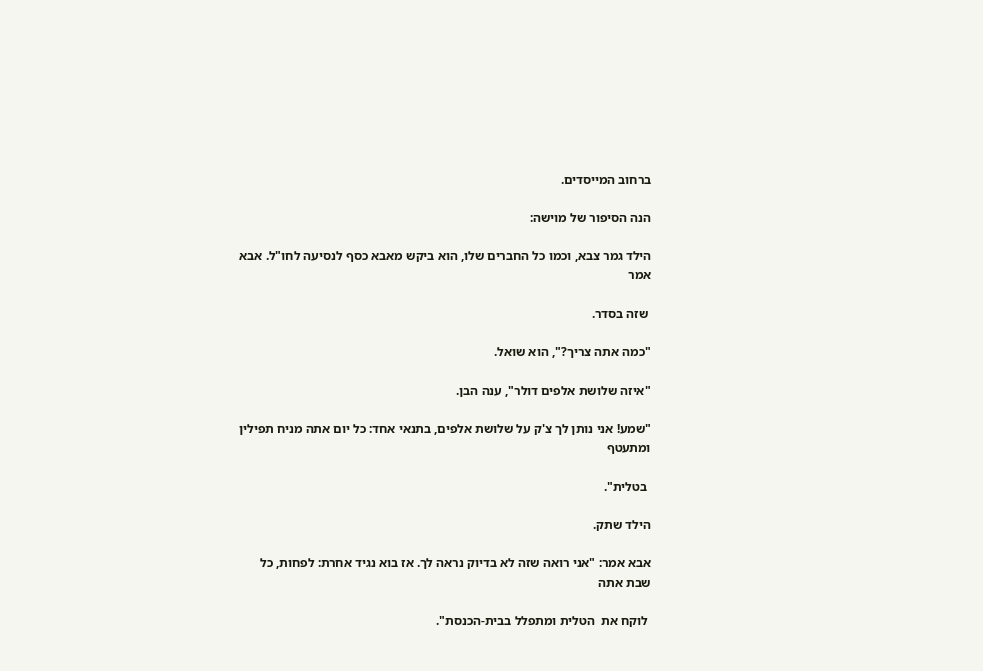ברחוב המייסדים.

הנה הסיפור של מוישה:

הילד גמר צבא, וכמו כל החברים שלו, הוא ביקש מאבא כסף לנסיעה לחו"ל. אבא אמר

 שזה בסדר.

"כמה אתה צריך?", הוא שואל.

"איזה שלושת אלפים דולר", ענה הבן.

"שמע! אני נותן לך צ'ק על שלושת אלפים, בתנאי אחד: כל יום אתה מניח תפילין ומתעטף

 בטלית".

הילד שתק.

אבא אמר: "אני רואה שזה לא בדיוק נראה לך. אז בוא נגיד אחרת: לפחות, כל שבת אתה

 לוקח את  הטלית ומתפלל בבית-הכנסת".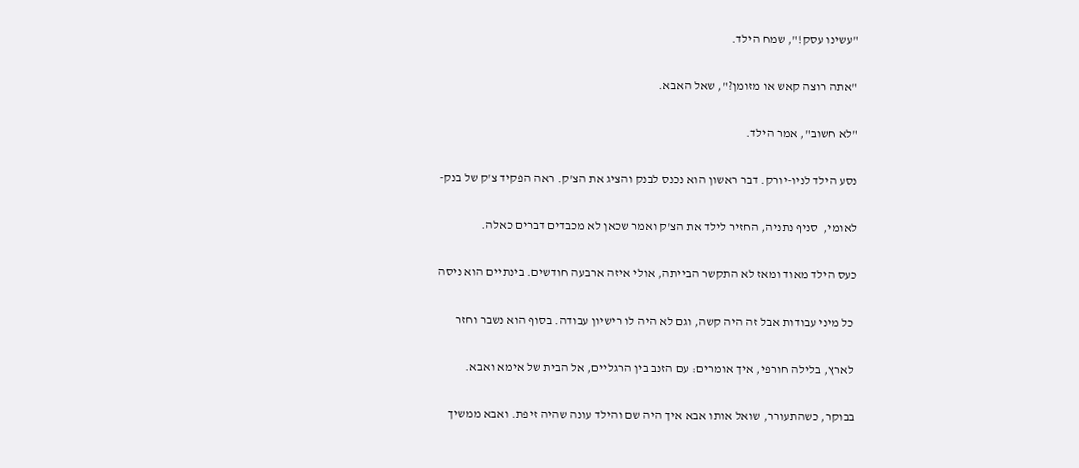"עשינו עסק!", שמח הילד.

"אתה רוצה קאש או מזומן?", שאל האבא.

"לא חשוב", אמר הילד.

נסע הילד לניו-יורק. דבר ראשון הוא נכנס לבנק והציג את הצ'ק. ראה הפקיד צ'ק של בנק-

לאומי,  סניף נתניה, החזיר לילד את הצ'ק ואמר שכאן לא מכבדים דברים כאלה.

כעס הילד מאוד ומאז לא התקשר הבייתה, אולי איזה ארבעה חודשים. בינתיים הוא ניסה

 כל מיני עבודות אבל זה היה קשה, וגם לא היה לו רישיון עבודה. בסוף הוא נשבר וחזר

 לארץ, בלילה חורפי, איך אומרים: עם הזנב בין הרגליים, אל הבית של אימא ואבא.

בבוקר, כשהתעורר, שואל אותו אבא איך היה שם והילד עונה שהיה זיפת. ואבא ממשיך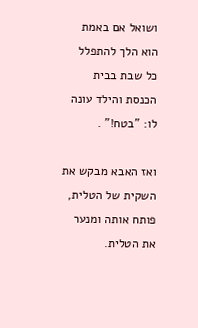ושואל אם באמת הוא הלך להתפלל כל שבת בבית הכנסת והילד עונה לו: "בטח!" .

ואז האבא מבקש את השקית של הטלית, פותח אותה ומנער את הטלית.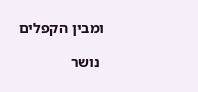ומבין הקפלים

 נושר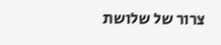צרור של שלושת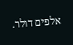אלפים דולר.